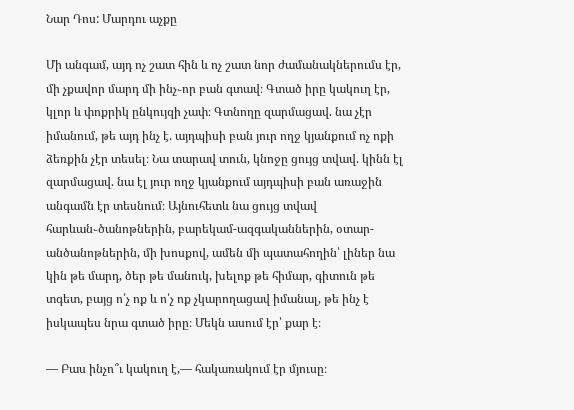Նար Դոս: Մարդու աչքը

Մի անգամ, այդ ոչ շատ հին և ոչ շատ նոր ժամանակներումս էր, մի չքավոր մարդ մի ինչ֊որ բան գտավ։ Գտած իրը կակուղ էր, կլոր և փոքրիկ ընկույզի չափ։ Գտնողը զարմացավ. նա չէր իմանում, թե այդ ինչ է. այդպիսի բան յուր ողջ կյանքում ոչ ոքի ձեռքին չէր տեսել։ Նա տարավ տուն, կնոջը ցույց տվավ. կինն էլ զարմացավ. նա էլ յուր ողջ կյանքում այդպիսի բան առաջին անգամն էր տեսնում։ Այնուհետև նա ցույց տվավ հարևան֊ծանոթներին, բարեկամ-ազգականներին, օտար-անծանոթներին, մի խոսքով, ամեն մի պատահողին՝ լիներ նա կին թե մարդ, ծեր թե մանուկ, խելոք թե հիմար, գիտուն թե տգետ, բայց ո՛չ ոք և ո՛չ ոք չկարողացավ իմանալ, թե ինչ է իսկապես նրա գտած իրը։ Մեկն ասում էր՝ քար է։

— Բաս ինչո՞ւ կակուղ է,— հակառակում էր մյուսը։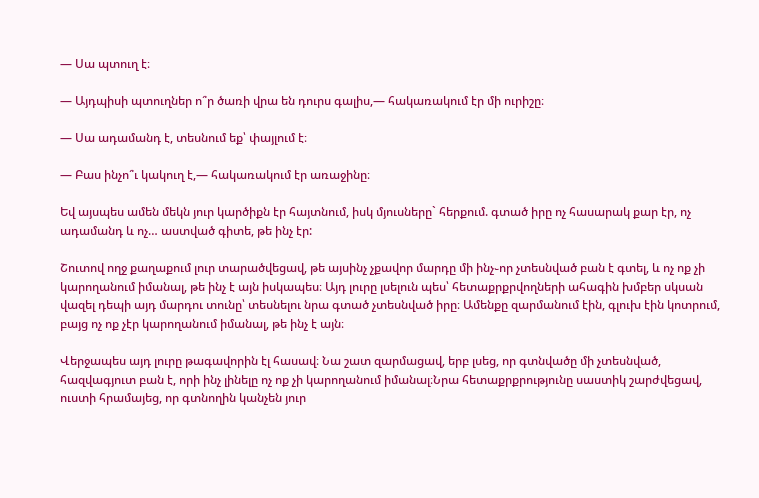— Սա պտուղ է։

— Այդպիսի պտուղներ ո՞ր ծառի վրա են դուրս գալիս,— հակառակում էր մի ուրիշը։

— Սա ադամանդ է, տեսնում եք՝ փայլում է։

— Բաս ինչո՞ւ կակուղ է,— հակառակում էր առաջինը։

Եվ այսպես ամեն մեկն յուր կարծիքն էր հայտնում, իսկ մյուսները` հերքում. գտած իրը ոչ հասարակ քար էր, ոչ ադամանդ և ոչ… աստված գիտե, թե ինչ էր:

Շուտով ողջ քաղաքում լուր տարածվեցավ, թե այսինչ չքավոր մարդը մի ինչ֊որ չտեսնված բան է գտել, և ոչ ոք չի կարողանում իմանալ, թե ինչ է այն իսկապես։ Այդ լուրը լսելուն պես՝ հետաքրքրվողների ահագին խմբեր սկսան վազել դեպի այդ մարդու տունը՝ տեսնելու նրա գտած չտեսնված իրը։ Ամենքը զարմանում էին, գլուխ էին կոտրում, բայց ոչ ոք չէր կարողանում իմանալ, թե ինչ է այն։

Վերջապես այդ լուրը թագավորին էլ հասավ։ Նա շատ զարմացավ, երբ լսեց, որ գտնվածը մի չտեսնված, հազվագյուտ բան է, որի ինչ լինելը ոչ ոք չի կարողանում իմանալ։Նրա հետաքրքրությունը սաստիկ շարժվեցավ, ուստի հրամայեց, որ գտնողին կանչեն յուր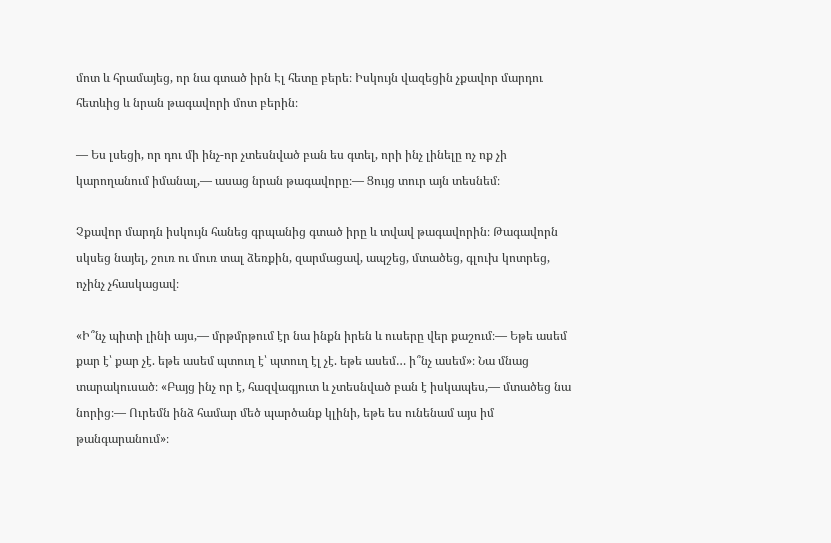մոտ և հրամայեց, որ նա գտած իրն Էլ հետը բերե։ Իսկույն վազեցին չքավոր մարդու հետևից և նրան թագավորի մոտ բերին։

— Ես լսեցի, որ դու մի ինչ-որ չտեսնված բան ես գտել, որի ինչ լինելը ոչ ոք չի կարողանում իմանալ,— ասաց նրան թագավորը։— Ցույց տուր այն տեսնեմ։

Չքավոր մարդն իսկույն հանեց գրպանից գտած իրը և տվավ թագավորին։ Թագավորն սկսեց նայել, շուռ ու մուռ տալ ձեռքին, զարմացավ, ապշեց, մտածեց, գլուխ կոտրեց, ոչինչ չհասկացավ։

«Ի՞նչ պիտի լինի այս,— մրթմրթում էր նա ինքն իրեն և ուսերը վեր քաշում։— Եթե ասեմ քար է՝ քար չէ. եթե ասեմ պտուղ է՝ պտուղ էլ չէ. եթե ասեմ… ի՞նչ ասեմ»։ Նա մնաց տարակուսած։ «Բայց ինչ որ է, հազվագյուտ և չտեսնված բան է իսկապես,— մտածեց նա նորից։— Ուրեմն ինձ համար մեծ պարծանք կլինի, եթե ես ունենամ այս իմ թանգարանում»։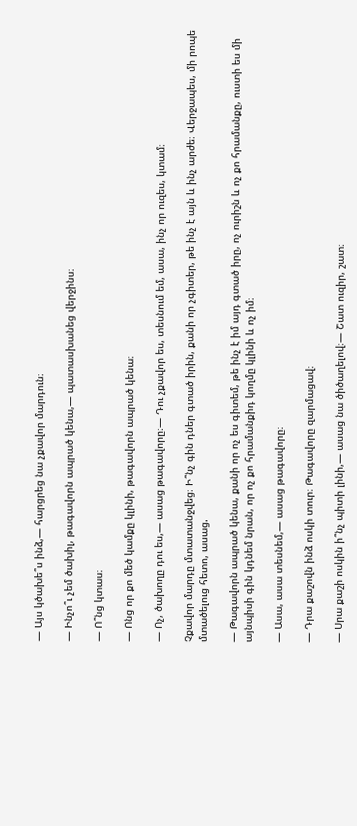— Այս կծախե՞ս ինձ,— հարցրեց նա չքավոր մարդուն։

— Ինչո՞ւ չեմ ծախիլ, թագավորն ապրած կենա,— պատասխանեց վերջինս։

— Ո՞նց կտաս։

— Ոնց որ քո մեծ կամքը կլինի, թագավորն ապրած կենա։

— Ոչ, ծախողը դու ես,— ասաց թագավորը։— Դու չքավոր ես, տեսնում եմ, ասա, ինչ որ ուզես, կտամ։

Չքավոր մարդը մտատանջվեց։ Ի՞նչ գին դներ գտած իրին, քանի որ չգիտեր, թե ինչ է այն և ինչ արժե։ Վերջապես, մի րոպե մտածելուց հետո, ասաց.

— Թագավորն ապրած կենա, քանի որ ոչ ես գիտեմ, թե ինչ է իմ այդ գտած իրը, ոչ ուրիշն և ոչ քո հրամանքը, ուստի ես մի այնպիսի գին կդնեմ նրան, որ ոչ քո հրամանքիդ կողմը կլինի և ոչ իմ։

— Ասա, ասա տեսնեմ,— ասաց թագավորը։

— Դրա քաշովն ինձ ոսկի տուր։ Թագավորը զարմացավ։

— Սրա քաշի ոսկին ի՞նչ պիտի լինի,— ասաց նա ծիծաղելով։— Շատ ուզիր, շատ։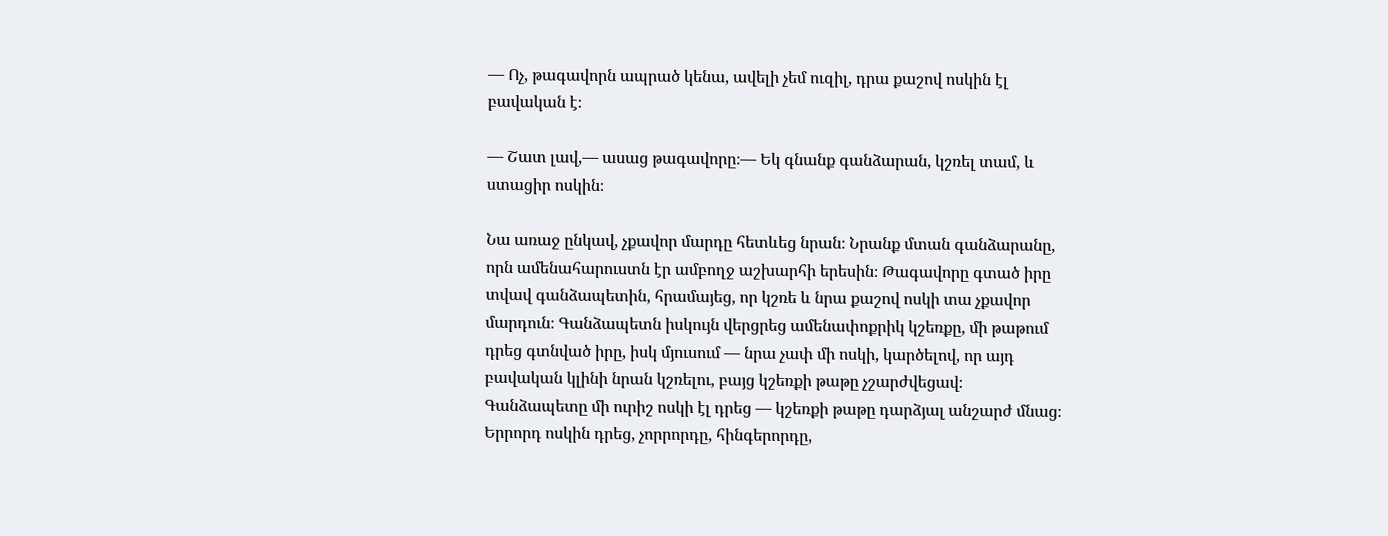— Ոչ, թագավորն ապրած կենա, ավելի չեմ ուզիլ, դրա քաշով ոսկին էլ բավական է։

— Շատ լավ,— ասաց թագավորը։— Եկ գնանք գանձարան, կշռել տամ, և ստացիր ոսկին։

Նա առաջ ընկավ, չքավոր մարդը հետևեց նրան։ Նրանք մտան գանձարանը, որն ամենահարուստն էր ամբողջ աշխարհի երեսին։ Թագավորը գտած իրը տվավ գանձապետին, հրամայեց, որ կշռե և նրա քաշով ոսկի տա չքավոր մարդուն։ Գանձապետն իսկույն վերցրեց ամենափոքրիկ կշեռքը, մի թաթում դրեց գտնված իրը, իսկ մյուսում — նրա չափ մի ոսկի, կարծելով, որ այդ բավական կլինի նրան կշռելու, բայց կշեռքի թաթը չշարժվեցավ։ Գանձապետը մի ուրիշ ոսկի էլ դրեց — կշեռքի թաթը դարձյալ անշարժ մնաց։ Երրորդ ոսկին դրեց, չորրորդը, հինգերորդը,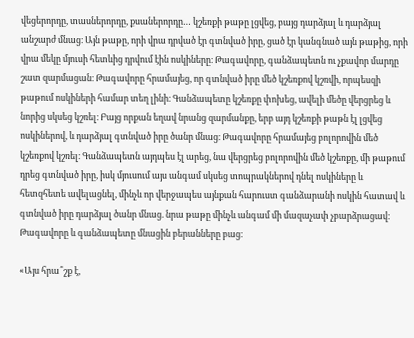վեցերորդը, տասներորդը, քսաներորդը… կշեռքի թաթը լցվեց, բայց դարձյալ և դարձյալ անշարժ մնաց։ Այն թաթը, որի վրա դրված էր գտնված իրը, ցած էր կանգնած այն թաթից, որի վրա մեկը մյուսի հետևից դրվում էին ոսկիները։ Թագավորը, գանձապետն ու չքավոր մարդը շատ զարմացան։ Թագավորը հրամայեց, որ գտնված իրը մեծ կշեռքով կշռվի, որպեսզի թաթում ոսկիների համար տեղ լինի։ Գանձապետը կշեռքը փոխեց, ավելի մեծը վերցրեց և նորից սկսեց կշռել։ Բայց որքան եղավ նրանց զարմանքը, երբ այդ կշեռքի թաթն էլ լցվեց ոսկիներով, և դարձյալ գտնված իրը ծանր մնաց։ Թագավորը հրամայեց բոլորովին մեծ կշեռքով կշռել։ Գանձապետն այդպես էլ արեց, նա վերցրեց բոլորովին մեծ կշեռքը, մի թաթում դրեց գտնված իրը, իսկ մյուսում այս անգամ սկսեց տոպրակներով դնել ոսկիները և հետզհետե ավելացնել, մինչև որ վերջապես այնքան հարուստ գանձարանի ոսկին հատավ և գտնված իրը դարձյալ ծանր մնաց. նրա թաթը մինչև անգամ մի մազաչափ չբարձրացավ։ Թագավորը և գանձապետը մնացին բերանները բաց։

«Այս հրա՞շք է,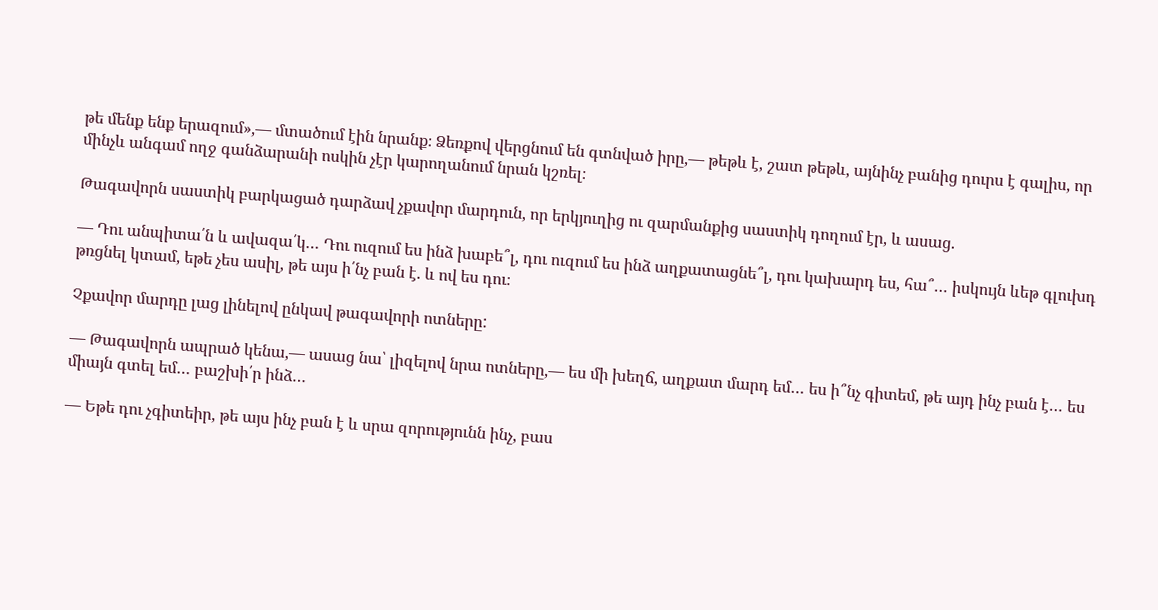թե մենք ենք երազում»,— մտածում էին նրանք։ Ձեռքով վերցնում են գտնված իրը,— թեթև է, շատ թեթև, այնինչ բանից դուրս է գալիս, որ մինչև անգամ ողջ գանձարանի ոսկին չէր կարողանում նրան կշռել։

Թագավորն սաստիկ բարկացած դարձավ չքավոր մարդուն, որ երկյուղից ու զարմանքից սաստիկ դողում էր, և ասաց.

— Դու անպիտա՛ն և ավազա՛կ… Դու ուզում ես ինձ խաբե՞լ, դու ուզում ես ինձ աղքատացնե՞լ, դու կախարդ ես, հա՞… իսկույն ևեթ գլուխդ թռցնել կտամ, եթե չես ասիլ, թե այս ի՛նչ բան է. և ով ես դու։

Չքավոր մարդը լաց լինելով ընկավ թագավորի ոտները:

— Թագավորն ապրած կենա,— ասաց նա՝ լիզելով նրա ոտները,— ես մի խեղճ, աղքատ մարդ եմ… ես ի՞նչ գիտեմ, թե այդ ինչ բան է… ես միայն գտել եմ… բաշխի՛ր ինձ…

— Եթե դու չգիտեիր, թե այս ինչ բան է և սրա զորությունն ինչ, բաս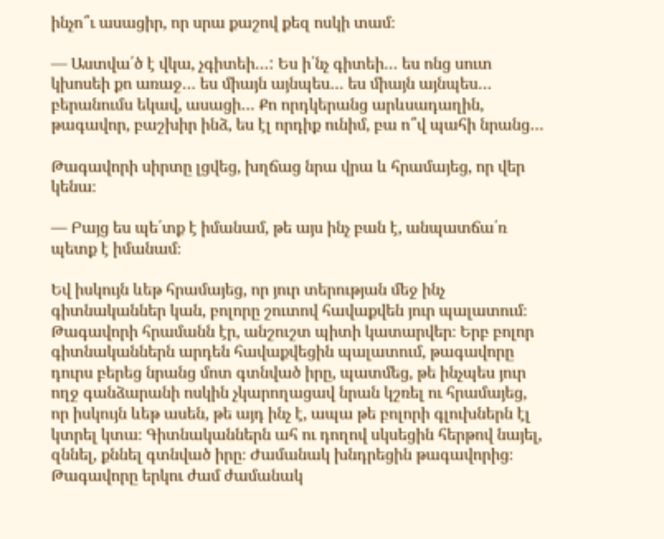ինչո՞ւ ասացիր, որ սրա քաշով քեզ ոսկի տամ։

— Աստվա՛ծ է վկա, չգիտեի…: Ես ի՛նչ գիտեի… ես ոնց սուտ կխոսեի քո առաջ… ես միայն այնպես… ես միայն այնպես… բերանումս եկավ, ասացի… Քո որդկերանց արևսադաղին, թագավոր, բաշխիր ինձ, ես էլ որդիք ունիմ, բա ո՞վ պահի նրանց…

Թագավորի սիրտը լցվեց, խղճաց նրա վրա և հրամայեց, որ վեր կենա։

— Բայց ես պե՛տք է իմանամ, թե այս ինչ բան է, անպատճա՛ռ պետք է իմանամ։

Եվ իսկույն ևեթ հրամայեց, որ յուր տերության մեջ ինչ գիտնականներ կան, բոլորը շուտով հավաքվեն յուր պալատում։ Թագավորի հրամանն էր, անշուշտ պիտի կատարվեր։ Երբ բոլոր գիտնականներն արդեն հավաքվեցին պալատում, թագավորը դուրս բերեց նրանց մոտ գտնված իրը, պատմեց, թե ինչպես յուր ողջ գանձարանի ոսկին չկարողացավ նրան կշռել ու հրամայեց, որ իսկույն ևեթ ասեն, թե այդ ինչ է, ապա թե բոլորի գլուխներն էլ կտրել կտա։ Գիտնականներն ահ ու դողով սկսեցին հերթով նայել, զննել, քննել գտնված իրը։ Ժամանակ խնդրեցին թագավորից։ Թագավորը երկու ժամ ժամանակ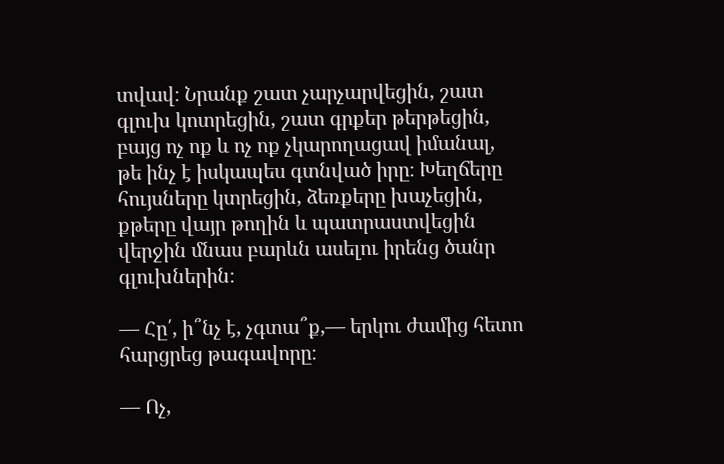տվավ։ Նրանք շատ չարչարվեցին, շատ գլուխ կոտրեցին, շատ գրքեր թերթեցին, բայց ոչ ոք և ոչ ոք չկարողացավ իմանալ, թե ինչ է իսկապես գտնված իրը։ Խեղճերը հույսները կտրեցին, ձեռքերը խաչեցին, քթերը վայր թողին և պատրաստվեցին վերջին մնաս բարևն ասելու իրենց ծանր գլուխներին։

— Հը՛, ի՞նչ է, չգտա՞ք,— երկու ժամից հետո հարցրեց թագավորը։

— Ոչ,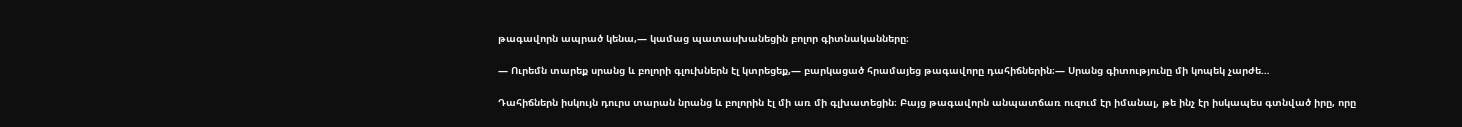թագավորն ապրած կենա,— կամաց պատասխանեցին բոլոր գիտնականները։

— Ուրեմն տարեք սրանց և բոլորի գլուխներն էլ կտրեցեք,— բարկացած հրամայեց թագավորը դահիճներին։— Սրանց գիտությունը մի կոպեկ չարժե…

Դահիճներն իսկույն դուրս տարան նրանց և բոլորին էլ մի առ մի գլխատեցին։ Բայց թագավորն անպատճառ ուզում էր իմանալ, թե ինչ էր իսկապես գտնված իրը, որը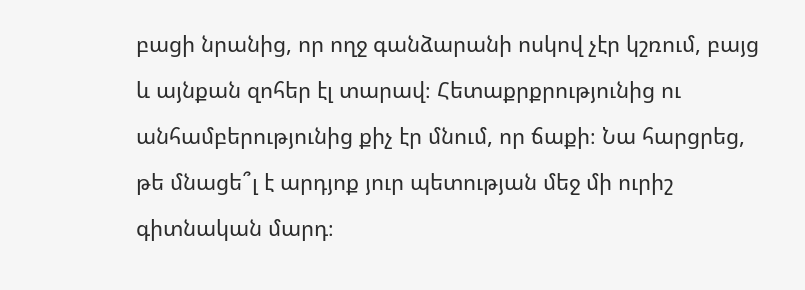բացի նրանից, որ ողջ գանձարանի ոսկով չէր կշռում, բայց և այնքան զոհեր էլ տարավ։ Հետաքրքրությունից ու անհամբերությունից քիչ էր մնում, որ ճաքի։ Նա հարցրեց, թե մնացե՞լ է արդյոք յուր պետության մեջ մի ուրիշ գիտնական մարդ։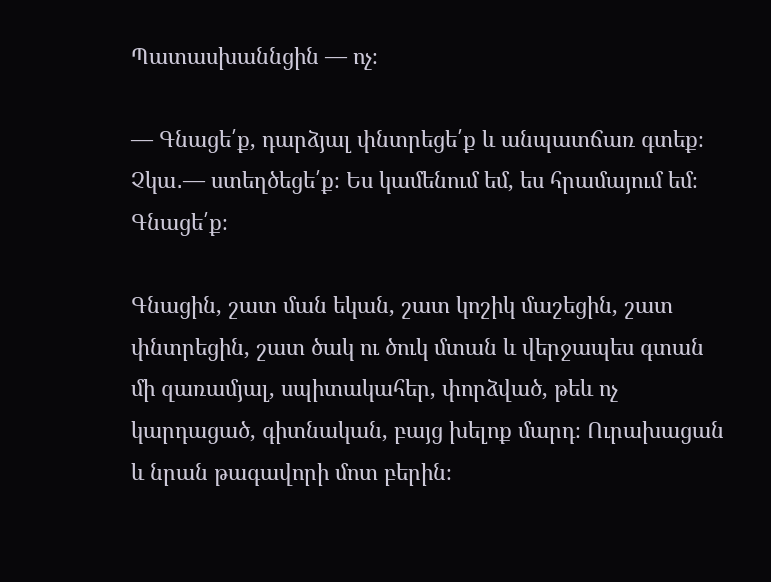Պատասխաննցին — ոչ։

— Գնացե՛ք, դարձյալ փնտրեցե՛ք և անպատճառ գտեք։ Չկա․— ստեղծեցե՛ք։ Ես կամենում եմ, ես հրամայում եմ։ Գնացե՛ք։

Գնացին, շատ ման եկան, շատ կոշիկ մաշեցին, շատ փնտրեցին, շատ ծակ ու ծուկ մտան և վերջապես գտան մի զառամյալ, սպիտակահեր, փորձված, թեև ոչ կարդացած, գիտնական, բայց խելոք մարդ։ Ուրախացան և նրան թագավորի մոտ բերին։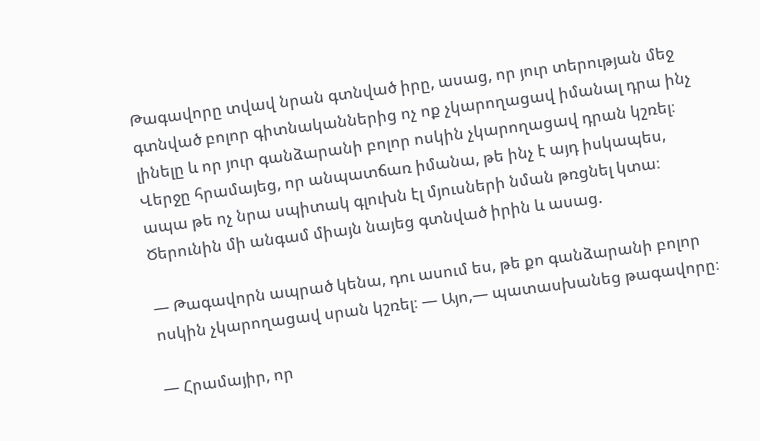Թագավորը տվավ նրան գտնված իրը, ասաց, որ յուր տերության մեջ գտնված բոլոր գիտնականներից ոչ ոք չկարողացավ իմանալ դրա ինչ լինելը և որ յուր գանձարանի բոլոր ոսկին չկարողացավ դրան կշռել։ Վերջը հրամայեց, որ անպատճառ իմանա, թե ինչ է այդ իսկապես, ապա թե ոչ նրա սպիտակ գլուխն էլ մյուսների նման թռցնել կտա։ Ծերունին մի անգամ միայն նայեց գտնված իրին և ասաց.

— Թագավորն ապրած կենա, դու ասում ես, թե քո գանձարանի բոլոր ոսկին չկարողացավ սրան կշռել։ — Այո,— պատասխանեց թագավորը։

— Հրամայիր, որ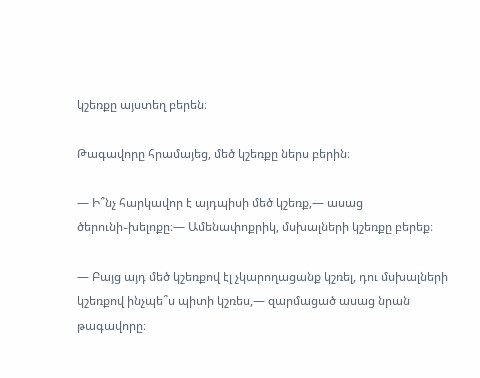կշեռքը այստեղ բերեն։

Թագավորը հրամայեց, մեծ կշեռքը ներս բերին։

— Ի՞նչ հարկավոր է այդպիսի մեծ կշեռք,— ասաց ծերունի֊խելոքը։— Ամենափոքրիկ, մսխալների կշեռքը բերեք։

— Բայց այդ մեծ կշեռքով էլ չկարողացանք կշռել, դու մսխալների կշեռքով ինչպե՞ս պիտի կշռես,— զարմացած ասաց նրան թագավորը։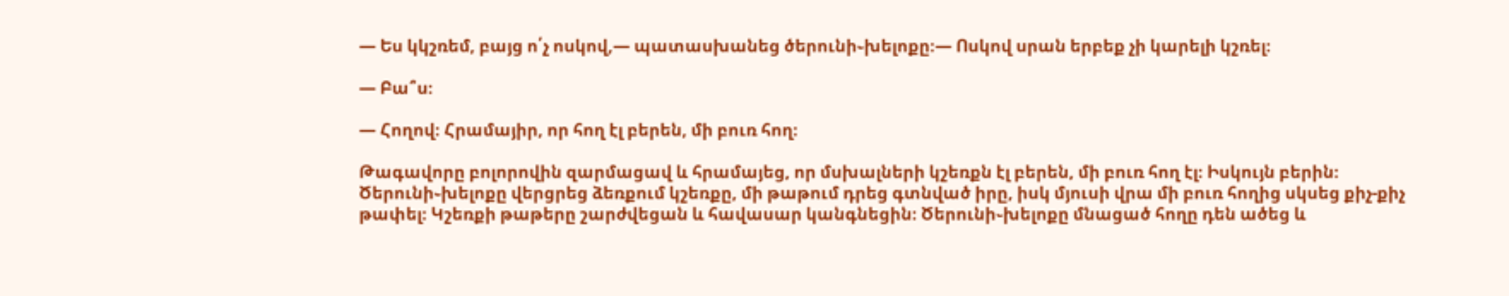— Ես կկշռեմ, բայց ո՛չ ոսկով,— պատասխանեց ծերունի֊խելոքը։— Ոսկով սրան երբեք չի կարելի կշռել։

— Բա՞ս։

— Հողով։ Հրամայիր, որ հող էլ բերեն, մի բուռ հող։

Թագավորը բոլորովին զարմացավ և հրամայեց, որ մսխալների կշեռքն էլ բերեն, մի բուռ հող էլ։ Իսկույն բերին։ Ծերունի֊խելոքը վերցրեց ձեռքում կշեռքը, մի թաթում դրեց գտնված իրը, իսկ մյուսի վրա մի բուռ հողից սկսեց քիչ-քիչ թափել։ Կշեռքի թաթերը շարժվեցան և հավասար կանգնեցին։ Ծերունի֊խելոքը մնացած հողը դեն ածեց և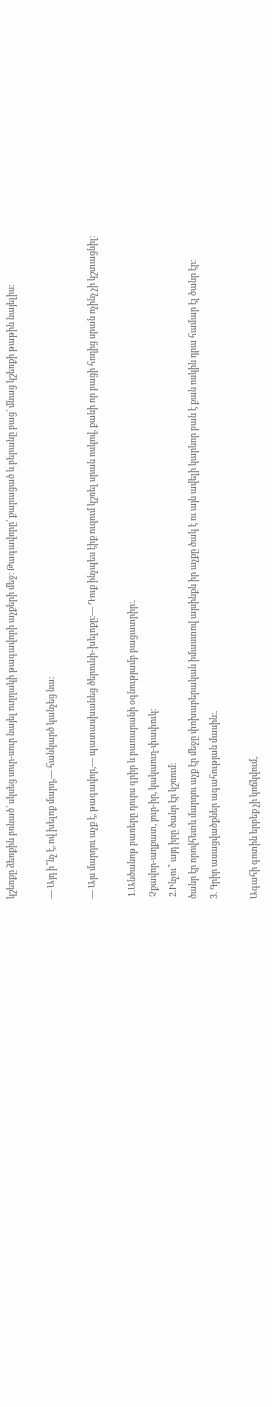կշեռքը ձեռքին բռնած՝ սկսեց սուր-սուր նայել ուղղակի թագավորի աչքերի մեջ։ Թագավորը՝ քարացած և բերանը բաց՝ մնաց կշեռքի թաթին նայելիս։

— Այդ ի՞նչ է, ով խելոք մարդ,— հանկարծ կանչեց նա։

— Այս մարդու աչք է, թագավոր,— պատասխանեց ծերունի֊խելոքը։— Դուք ինչպես էիք ուզում կշռել սրան ոսկով, քանի որ բացի հողից սրան ոչինչ չի կշտացնիլ։

 1.Անծանոթ բառերը դուրս գրիր և բառարանի օգնությամբ բացատրիր։.
 Չքավոր-աղքատ, յուր-իր, կակաուղ-փափուկ։
 2.Ինչու՞ այդ իրը ծանր էր կշռում։
ծանր էր որովհետև մարդու աչք էր մեջը փոխաբերական իմաստով այսինքն իր աչքը ծակ է ու այն ավելի կարևոր բան է քան ոսկին դրա համար էլ ծանր էր։
3. Գրիր ասացվածքներ ագահության մասին։.

Ագահի գոտին երբեք չի կոճկվում,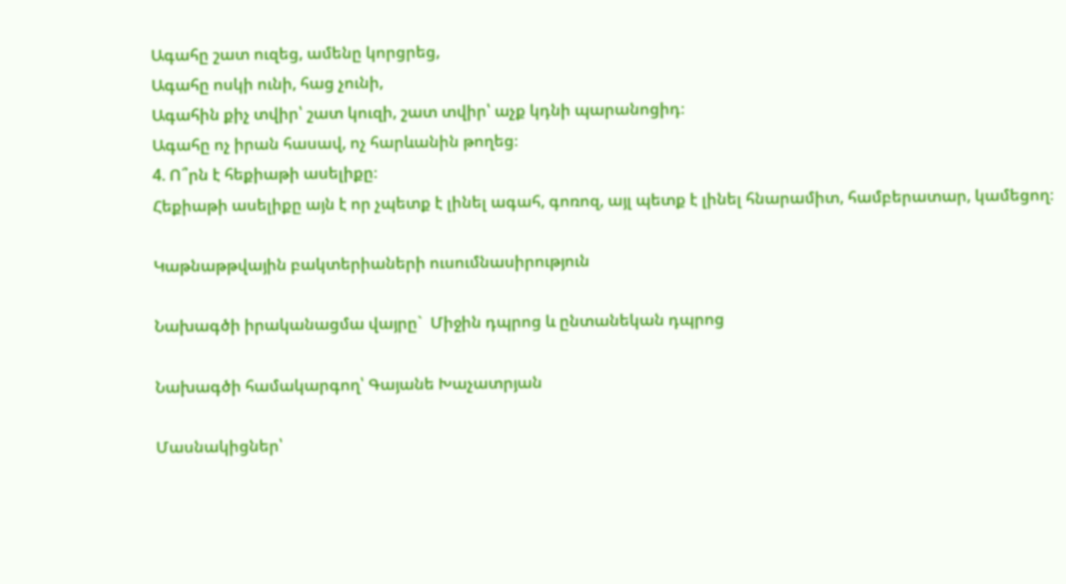Ագահը շատ ուզեց, ամենը կորցրեց,
Ագահը ոսկի ունի, հաց չունի,
Ագահին քիչ տվիր՝ շատ կուզի, շատ տվիր՝ աչք կդնի պարանոցիդ։
Ագահը ոչ իրան հասավ, ոչ հարևանին թողեց։
4. Ո՞րն է հեքիաթի ասելիքը։
Հեքիաթի ասելիքը այն է որ չպետք է լինել ագահ, գոռոզ, այլ պետք է լինել հնարամիտ, համբերատար, կամեցող։

Կաթնաթթվային բակտերիաների ուսումնասիրություն

Նախագծի իրականացմա վայրը`  Միջին դպրոց և ընտանեկան դպրոց

Նախագծի համակարգող՝ Գայանե Խաչատրյան

Մասնակիցներ՝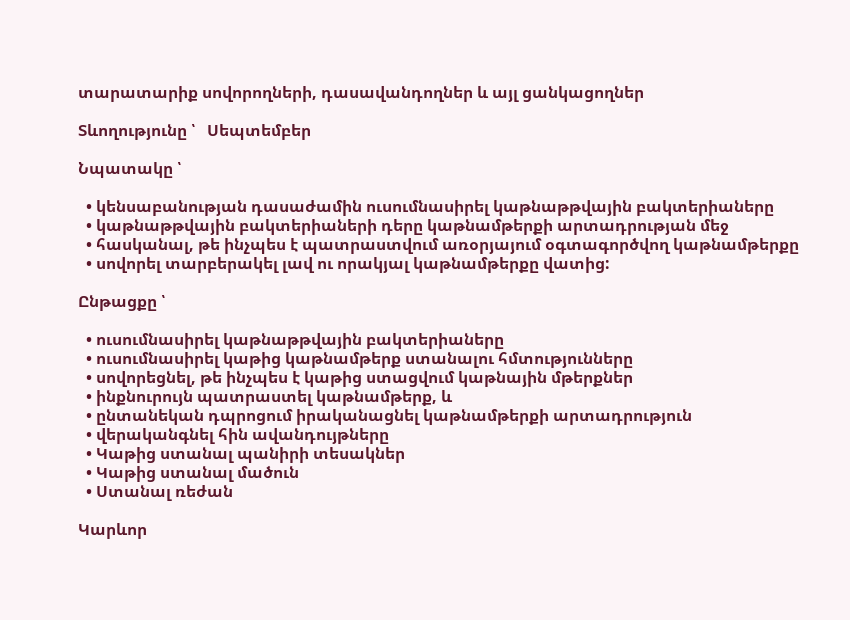տարատարիք սովորողների, դասավանդողներ և այլ ցանկացողներ

Տևողությունը ՝   Սեպտեմբեր

Նպատակը ՝

  • կենսաբանության դասաժամին ուսումնասիրել կաթնաթթվային բակտերիաները
  • կաթնաթթվային բակտերիաների դերը կաթնամթերքի արտադրության մեջ
  • հասկանալ, թե ինչպես է պատրաստվում առօրյայում օգտագործվող կաթնամթերքը
  • սովորել տարբերակել լավ ու որակյալ կաթնամթերքը վատից:

Ընթացքը ՝

  • ուսումնասիրել կաթնաթթվային բակտերիաները
  • ուսումնասիրել կաթից կաթնամթերք ստանալու հմտությունները
  • սովորեցնել, թե ինչպես է կաթից ստացվում կաթնային մթերքներ
  • ինքնուրույն պատրաստել կաթնամթերք, և
  • ընտանեկան դպրոցում իրականացնել կաթնամթերքի արտադրություն
  • վերականգնել հին ավանդույթները
  • Կաթից ստանալ պանիրի տեսակներ
  • Կաթից ստանալ մածուն
  • Ստանալ ռեժան

Կարևոր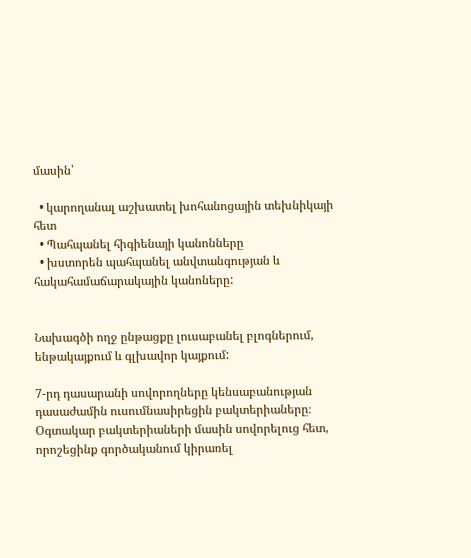մասին՝

  • կարողանալ աշխատել խոհանոցային տեխնիկայի հետ
  • Պահպանել հիգիենայի կանոնները
  • խստորեն պահպանել անվտանգության և հակահամաճարակային կանոները:


Նախագծի ողջ ընթացքը լուսաբանել բլոգներում, ենթակայքում և գլխավոր կայքում:

7-րդ դասարանի սովորողները կենսաբանության դասաժամին ուսումնասիրեցին բակտերիաները։ Օգտակար բակտերիաների մասին սովորելուց հետ, որոշեցինք գործականում կիրառել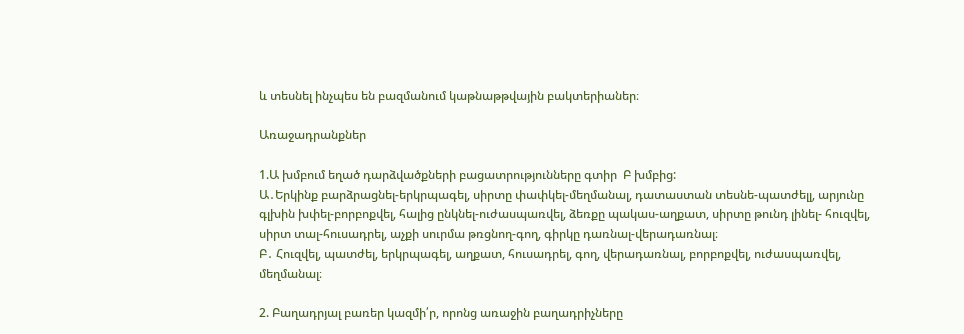և տեսնել ինչպես են բազմանում կաթնաթթվային բակտերիաներ։

Առաջադրանքներ

1.Ա խմբում եղած դարձվածքների բացատրությունները գտիր  Բ խմբից:
Ա․Երկինք բարձրացնել-երկրպագել, սիրտը փափկել-մեղմանալ, դատաստան տեսնե-պատժելլ, արյունը գլխին խփել-բորբոքվել, հալից ընկնել-ուժասպառվել, ձեռքը պակաս-աղքատ, սիրտը թունդ լինել- հուզվել,  սիրտ տալ-հուսադրել, աչքի սուրմա թռցնող-գող, գիրկը դառնալ-վերադառնալ։
Բ․ Հուզվել, պատժել, երկրպագել, աղքատ, հուսադրել, գող, վերադառնալ, բորբոքվել, ուժասպառվել, մեղմանալ։

2. Բաղադրյալ բառեր կազմի՛ր, որոնց առաջին բաղադրիչները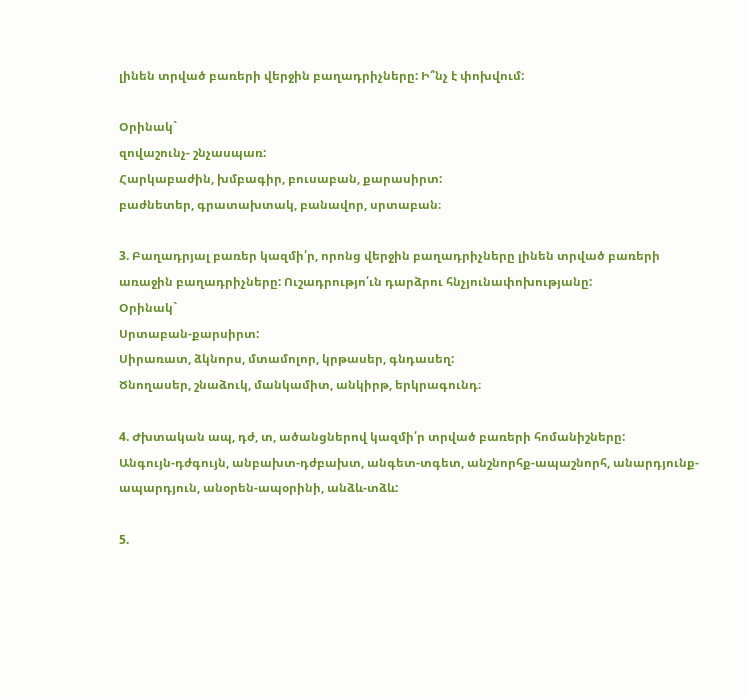լինեն տրված բառերի վերջին բաղադրիչները: Ի՞նչ է փոխվում:

Օրինակ`
զովաշունչ- շնչասպառ:
Հարկաբաժին, խմբագիր, բուսաբան, քարասիրտ:
բաժնետեր, գրատախտակ, բանավոր, սրտաբան։

3. Բաղադրյալ բառեր կազմի՛ր, որոնց վերջին բաղադրիչները լինեն տրված բառերի առաջին բաղադրիչները: Ուշադրությո՛ւն դարձրու հնչյունափոխությանը:
Օրինակ`
Սրտաբան-քարսիրտ:
Սիրառատ, ձկնորս, մտամոլոր, կրթասեր, գնդասեղ:
Ծնողասեր, շնաձուկ, մանկամիտ, անկիրթ, երկրագունդ։

4. Ժխտական ապ, դժ, տ, ածանցներով կազմի՛ր տրված բառերի հոմանիշները:
Անգույն-դժգույն, անբախտ-դժբախտ, անգետ-տգետ, անշնորհք-ապաշնորհ, անարդյունք-ապարդյուն, անօրեն-ապօրինի, անձև-տձև:

5.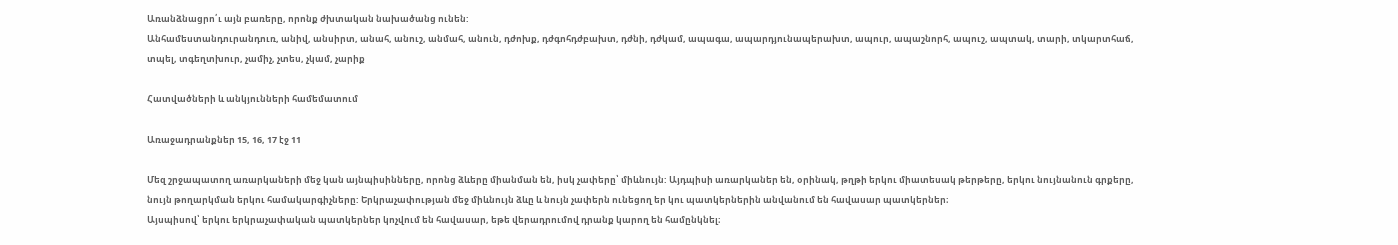Առանձնացրո՛ւ այն բառերը, որոնք ժխտական նախածանց ունեն:
Անհամեստանդուրանդուռ, անիվ, անսիրտ, անահ, անուշ, անմահ, անուն, դժոխք, դժգոհդժբախտ, դժնի, դժկամ, ապագա, ապարդյունապերախտ, ապուր, ապաշնորհ, ապուշ, ապտակ, տարի, տկարտհաճ, տպել, տգեղտխուր, չամիչ, չտես, չկամ, չարիք

Հատվածների և անկյունների համեմատում

Առաջադրանքներ 15, 16, 17 էջ 11

Մեզ շրջապատող առարկաների մեջ կան այնպիսինները, որոնց ձևերը միանման են, իսկ չափերը՝ միևնույն: Այդպիսի առարկաներ են, օրինակ, թղթի երկու միատեսակ թերթերը, երկու նույնանուն գրքերը, նույն թողարկման երկու համակարգիչները: Երկրաչափության մեջ միևնույն ձևը և նույն չափերն ունեցող եր կու պատկերներին անվանում են հավասար պատկերներ։
Այսպիսով՝ երկու երկրաչափական պատկերներ կոչվում են հավասար, եթե վերադրումով դրանք կարող են համընկնել։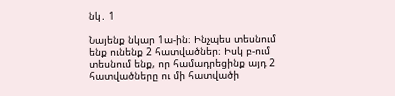նկ․ 1

Նայենք նկար 1ա-ին։ Ինչպես տեսնում ենք ունենք 2 հատվածներ։ Իսկ բ-ում տեսնում ենք, որ համադրեցինք այդ 2 հատվածները ու մի հատվածի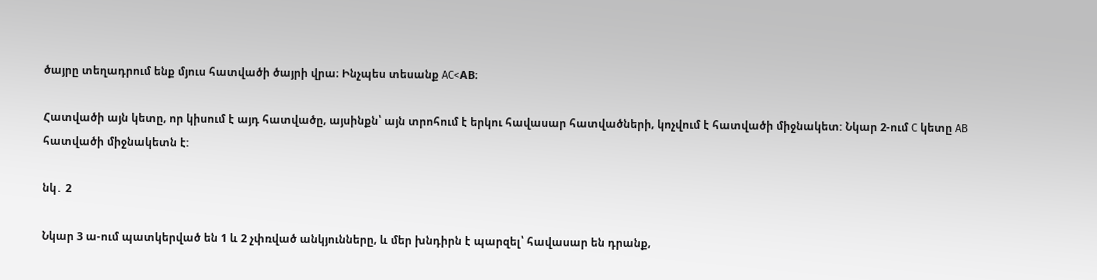ծայրը տեղադրում ենք մյուս հատվածի ծայրի վրա։ Ինչպես տեսանք AC<AB։

Հատվածի այն կետը, որ կիսում է այդ հատվածը, այսինքն՝ այն տրոհում է երկու հավասար հատվածների, կոչվում է հատվածի միջնակետ: Նկար 2-ում C կետը AB հատվածի միջնակետն է:

նկ․ 2

Նկար 3 ա-ում պատկերված են 1 և 2 չփռված անկյունները, և մեր խնդիրն է պարզել՝ հավասար են դրանք,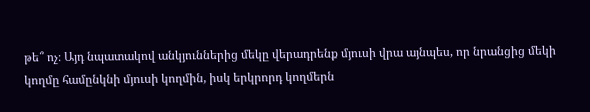թե՞ ոչ։ Այդ նպատակով անկյուններից մեկը վերադրենք մյուսի վրա այնպես, որ նրանցից մեկի կողմը համընկնի մյուսի կողմին, իսկ երկրորդ կողմերն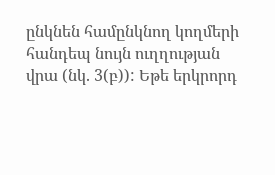ընկնեն համընկնող կողմերի հանդեպ նույն ուղղության վրա (նկ. 3(բ)): Եթե երկրորդ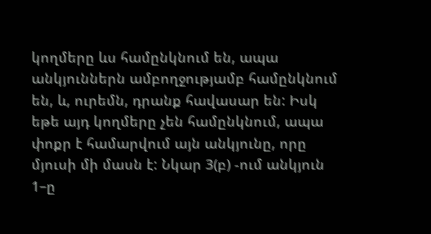կողմերը ևս համընկնում են, ապա անկյուններն ամբողջությամբ համընկնում են, և, ուրեմն, դրանք հավասար են: Իսկ եթե այդ կողմերը չեն համընկնում, ապա փոքր է համարվում այն անկյունը, որը մյուսի մի մասն է: Նկար 3(բ) -ում անկյուն 1–ը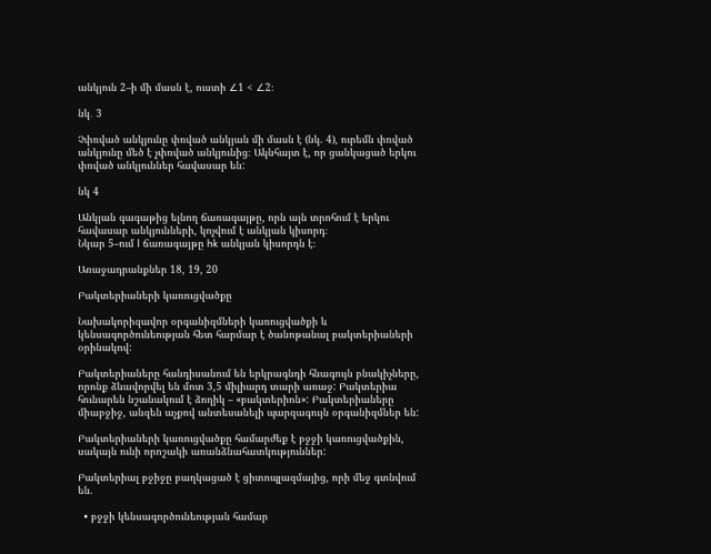անկյուն 2–ի մի մասն է, ուստի ∠1 < ∠2։

նկ․ 3

Չփռված անկյունը փռված անկյան մի մասն է (նկ. 4), ուրեմն փռված անկյունը մեծ է չփռված անկյունից։ Ակնհայտ է, որ ցանկացած երկու փռված անկյուններ հավասար են:

նկ 4

Անկյան գագաթից ելնող ճառագայթը, որն այն տրոհում է երկու հավասար անկյունների, կոչվում է անկյան կիսորդ։
Նկար 5–ում l ճառագայթը hk անկյան կիսորդն է։

Առաջադրանքներ 18, 19, 20

Բակտերիաների կառուցվածքը

Նախակորիզավոր օրգանիզմների կառուցվածքի և կենսագործունեության հետ հարմար է ծանոթանալ բակտերիաների օրինակով:

Բակտերիաները հանդիսանում են երկրագնդի հնագույն բնակիչները, որոնք ձևավորվել են մոտ 3,5 միլիարդ տարի առաջ: Բակտերիա հունարեն նշանակում է ձողիկ – «բակտերիոն»: Բակտերիաները միաբջիջ, անզեն աչքով անտեսանելի պարզագույն օրգանիզմներ են:

Բակտերիաների կառուցվածքը համարժեք է բջջի կառուցվածքին, սակայն ունի որոշակի առանձնահատկություններ:

Բակտերիալ բջիջը բաղկացած է ցիտոպլազմայից, որի մեջ գտնվում են.

  • բջջի կենսագործունեության համար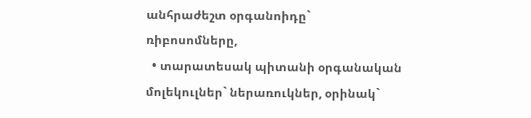անհրաժեշտ օրգանոիդը` ռիբոսոմները,
  • տարատեսակ պիտանի օրգանական մոլեկուլներ` ներառուկներ, օրինակ`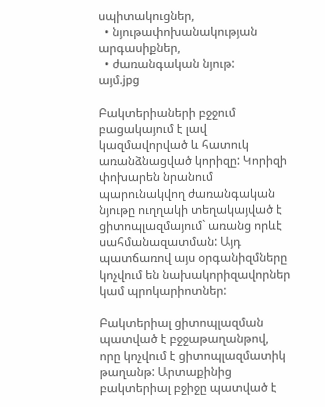սպիտակուցներ,
  • նյութափոխանակության արգասիքներ,
  • ժառանգական նյութ:
այմ.jpg

Բակտերիաների բջջում բացակայում է լավ կազմավորված և հատուկ առանձնացված կորիզը: Կորիզի փոխարեն նրանում պարունակվող ժառանգական նյութը ուղղակի տեղակայված է ցիտոպլազմայում` առանց որևէ սահմանազատման: Այդ պատճառով այս օրգանիզմները կոչվում են նախակորիզավորներ կամ պրոկարիոտներ:

Բակտերիալ ցիտոպլազման պատված է բջջաթաղանթով, որը կոչվում է ցիտոպլազմատիկ թաղանթ: Արտաքինից բակտերիալ բջիջը պատված է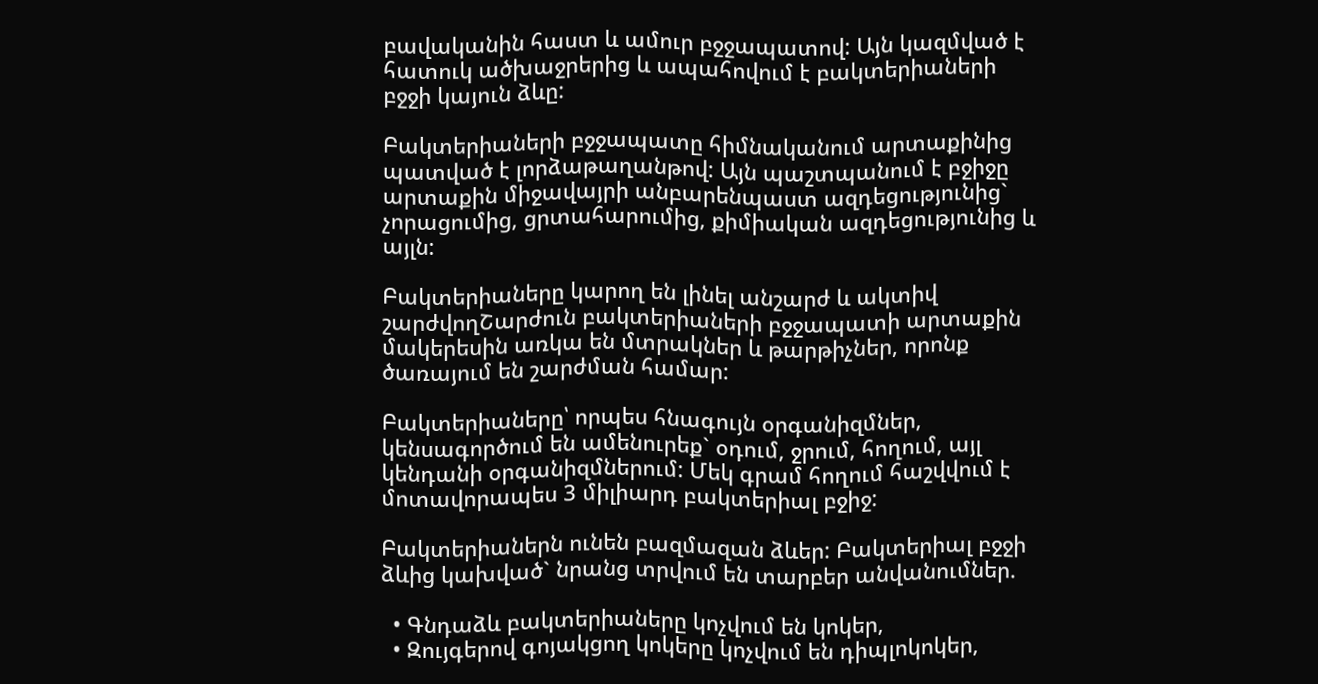բավականին հաստ և ամուր բջջապատով: Այն կազմված է հատուկ ածխաջրերից և ապահովում է բակտերիաների բջջի կայուն ձևը:

Բակտերիաների բջջապատը հիմնականում արտաքինից պատված է լորձաթաղանթով: Այն պաշտպանում է բջիջը արտաքին միջավայրի անբարենպաստ ազդեցությունից` չորացումից, ցրտահարումից, քիմիական ազդեցությունից և այլն:

Բակտերիաները կարող են լինել անշարժ և ակտիվ շարժվողՇարժուն բակտերիաների բջջապատի արտաքին մակերեսին առկա են մտրակներ և թարթիչներ, որոնք ծառայում են շարժման համար:

Բակտերիաները՝ որպես հնագույն օրգանիզմներ, կենսագործում են ամենուրեք` օդում, ջրում, հողում, այլ կենդանի օրգանիզմներում: Մեկ գրամ հողում հաշվվում է մոտավորապես 3 միլիարդ բակտերիալ բջիջ:

Բակտերիաներն ունեն բազմազան ձևեր: Բակտերիալ բջջի ձևից կախված` նրանց տրվում են տարբեր անվանումներ.

  • Գնդաձև բակտերիաները կոչվում են կոկեր,
  • Զույգերով գոյակցող կոկերը կոչվում են դիպլոկոկեր,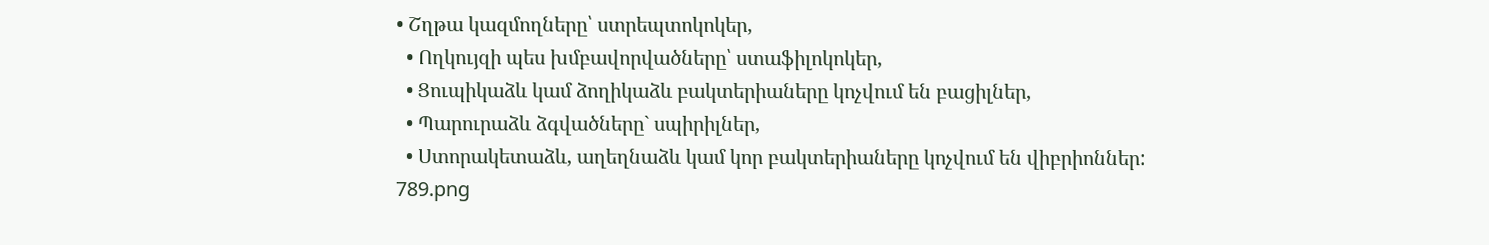• Շղթա կազմողները՝ ստրեպտոկոկեր,
  • Ողկույզի պես խմբավորվածները՝ ստաֆիլոկոկեր,
  • Ցուպիկաձև կամ ձողիկաձև բակտերիաները կոչվում են բացիլներ,
  • Պարուրաձև ձգվածները` սպիրիլներ,
  • Ստորակետաձև, աղեղնաձև կամ կոր բակտերիաները կոչվում են վիբրիոններ:
789.png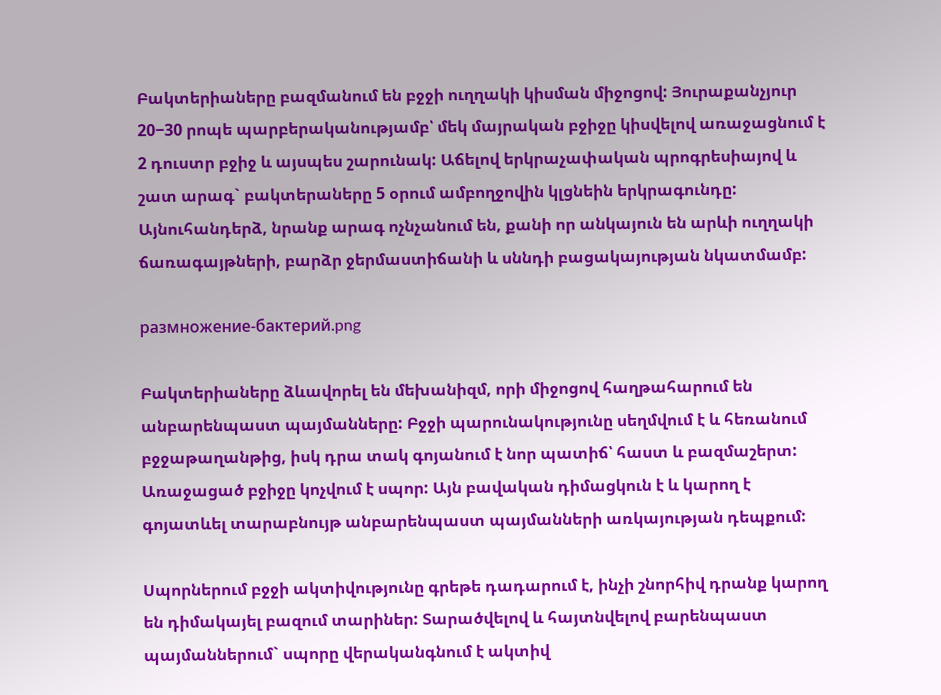Բակտերիաները բազմանում են բջջի ուղղակի կիսման միջոցով: Յուրաքանչյուր 20−30 րոպե պարբերականությամբ՝ մեկ մայրական բջիջը կիսվելով առաջացնում է 2 դուստր բջիջ և այսպես շարունակ: Աճելով երկրաչափական պրոգրեսիայով և շատ արագ` բակտերաները 5 օրում ամբողջովին կլցնեին երկրագունդը: Այնուհանդերձ, նրանք արագ ոչնչանում են, քանի որ անկայուն են արևի ուղղակի ճառագայթների, բարձր ջերմաստիճանի և սննդի բացակայության նկատմամբ:

размножение-бактерий.png

Բակտերիաները ձևավորել են մեխանիզմ, որի միջոցով հաղթահարում են անբարենպաստ պայմանները: Բջջի պարունակությունը սեղմվում է և հեռանում բջջաթաղանթից, իսկ դրա տակ գոյանում է նոր պատիճ՝ հաստ և բազմաշերտ: Առաջացած բջիջը կոչվում է սպոր: Այն բավական դիմացկուն է և կարող է գոյատևել տարաբնույթ անբարենպաստ պայմանների առկայության դեպքում:

Սպորներում բջջի ակտիվությունը գրեթե դադարում է, ինչի շնորհիվ դրանք կարող են դիմակայել բազում տարիներ: Տարածվելով և հայտնվելով բարենպաստ պայմաններում` սպորը վերականգնում է ակտիվ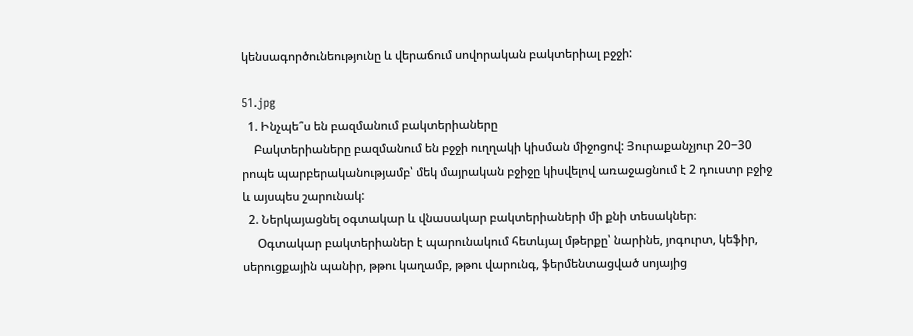կենսագործունեությունը և վերաճում սովորական բակտերիալ բջջի:

51.jpg
  1. Ինչպե՞ս են բազմանում բակտերիաները
    Բակտերիաները բազմանում են բջջի ուղղակի կիսման միջոցով: Յուրաքանչյուր 20−30 րոպե պարբերականությամբ՝ մեկ մայրական բջիջը կիսվելով առաջացնում է 2 դուստր բջիջ և այսպես շարունակ:
  2. Ներկայացնել օգտակար և վնասակար բակտերիաների մի քնի տեսակներ։
     Օգտակար բակտերիաներ է պարունակում հետևյալ մթերքը՝ նարինե, յոգուրտ, կեֆիր, սերուցքային պանիր, թթու կաղամբ, թթու վարունգ, ֆերմենտացված սոյայից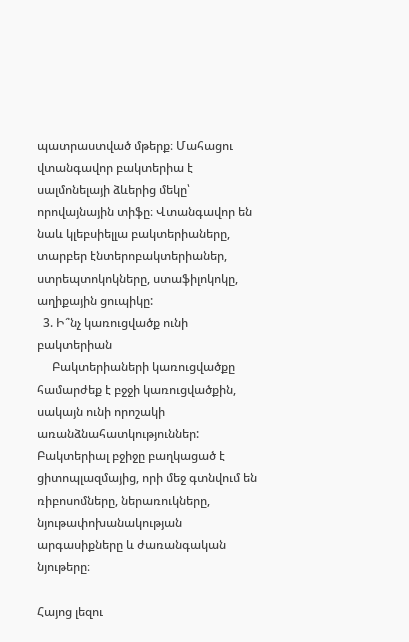պատրաստված մթերք։ Մահացու վտանգավոր բակտերիա է սալմոնելայի ձևերից մեկը՝ որովայնային տիֆը։ Վտանգավոր են նաև կլեբսիելլա բակտերիաները, տարբեր էնտերոբակտերիաներ, ստրեպտոկոկները, ստաֆիլոկոկը, աղիքային ցուպիկը:
  3. Ի՞նչ կառուցվածք ունի բակտերիան
     Բակտերիաների կառուցվածքը համարժեք է բջջի կառուցվածքին, սակայն ունի որոշակի առանձնահատկություններ: Բակտերիալ բջիջը բաղկացած է ցիտոպլազմայից, որի մեջ գտնվում են ռիբոսոմները, ներառուկները, նյութափոխանակության արգասիքները և ժառանգական նյութերը։

Հայոց լեզու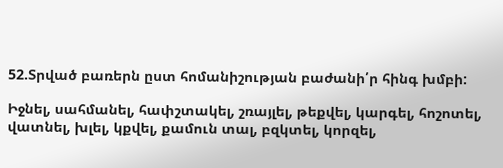52.Տրված բառերն ըստ հոմանիշության բաժանի՛ր հինգ խմբի:

Իջնել, սահմանել, հափշտակել, շռայլել, թեքվել, կարգել, հոշոտել, վատնել, խլել, կքվել, քամուն տալ, բզկտել, կորզել,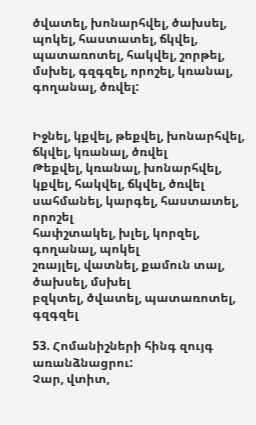ծվատել, խոնարհվել, ծախսել, պոկել, հաստատել, ճկվել, պատառոտել, հակվել, շորթել, մսխել, գզգզել, որոշել, կռանալ, գողանալ, ծռվել:


Իջնել, կքվել, թեքվել, խոնարհվել, ճկվել, կռանալ, ծռվել
Թեքվել, կռանալ, խոնարհվել, կքվել, հակվել, ճկվել, ծռվել
սահմանել, կարգել, հաստատել, որոշել
հափշտակել, խլել, կորզել, գողանալ, պոկել
շռայլել, վատնել, քամուն տալ, ծախսել, մսխել
բզկտել, ծվատել, պատառոտել, գզգզել

53. Հոմանիշների հինգ զույգ առանձնացրու:
Չար, վտիտ,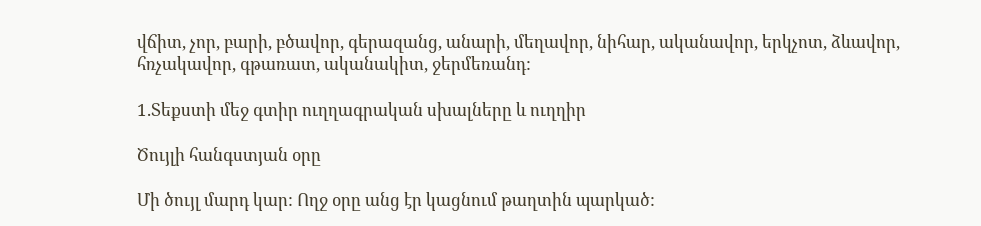վճիտ, չոր, բարի, բծավոր, գերազանց, անարի, մեղավոր, նիհար, ականավոր, երկչոտ, ձևավոր, հռչակավոր, գթառատ, ականակիտ, ջերմեռանդ:

1.Տեքստի մեջ գտիր ուղղագրական սխալները և ուղղիր

Ծույլի հանգստյան օրը

Մի ծույլ մարդ կար: Ողջ օրը անց էր կացնում թաղտին պարկած: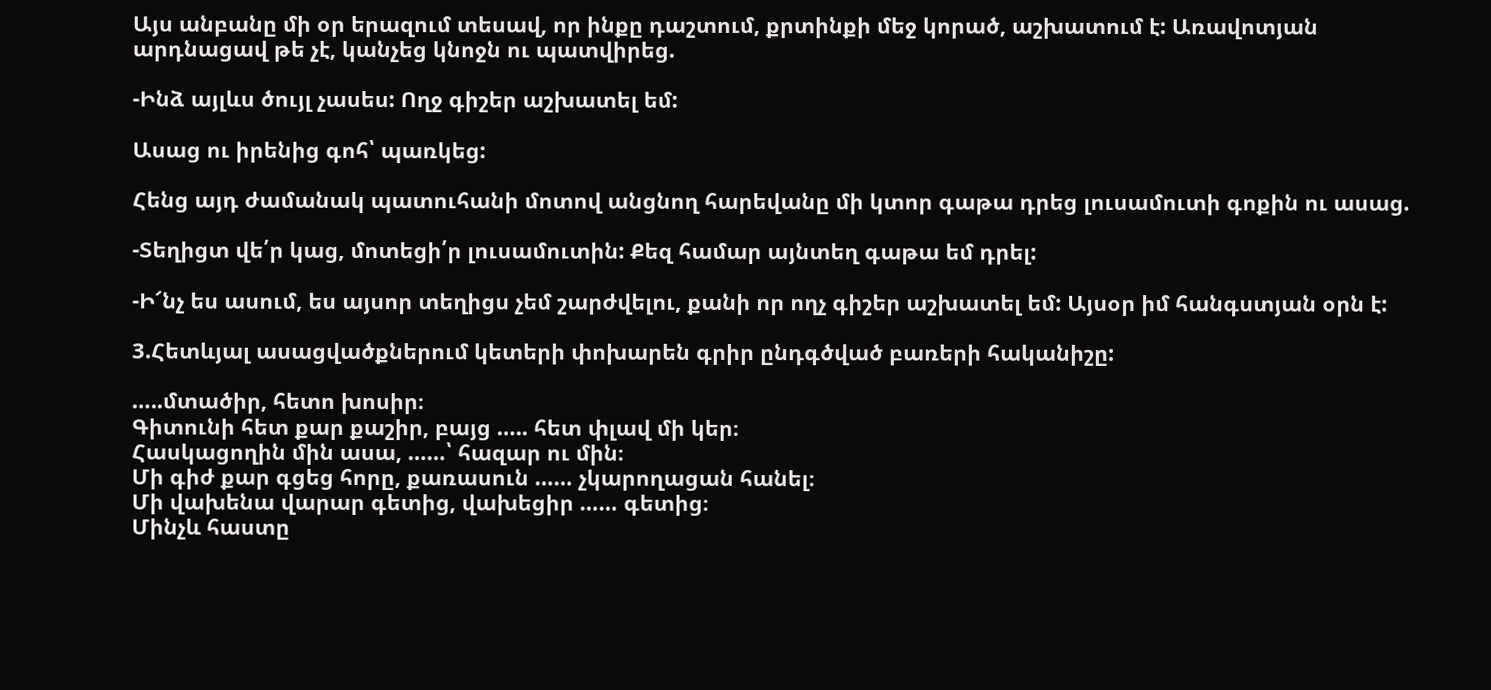Այս անբանը մի օր երազում տեսավ, որ ինքը դաշտում, քրտինքի մեջ կորած, աշխատում է: Առավոտյան արդնացավ թե չէ, կանչեց կնոջն ու պատվիրեց.

-Ինձ այլևս ծույլ չասես: Ողջ գիշեր աշխատել եմ:

Ասաց ու իրենից գոհ՝ պառկեց:

Հենց այդ ժամանակ պատուհանի մոտով անցնող հարեվանը մի կտոր գաթա դրեց լուսամուտի գոքին ու ասաց.

-Տեղիցտ վե՛ր կաց, մոտեցի՛ր լուսամուտին: Քեզ համար այնտեղ գաթա եմ դրել:

-Ի՜նչ ես ասում, ես այսոր տեղիցս չեմ շարժվելու, քանի որ ողչ գիշեր աշխատել եմ: Այսօր իմ հանգստյան օրն է:

3.Հետևյալ ասացվածքներում կետերի փոխարեն գրիր ընդգծված բառերի հականիշը:

…..մտածիր, հետո խոսիր։
Գիտունի հետ քար քաշիր, բայց ….. հետ փլավ մի կեր։
Հասկացողին մին ասա, ……՝ հազար ու մին։
Մի գիժ քար գցեց հորը, քառասուն …… չկարողացան հանել։
Մի վախենա վարար գետից, վախեցիր …… գետից։
Մինչև հաստը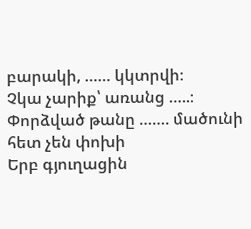բարակի, …… կկտրվի։
Չկա չարիք՝ առանց …..։
Փորձված թանը ……. մածունի հետ չեն փոխի
Երբ գյուղացին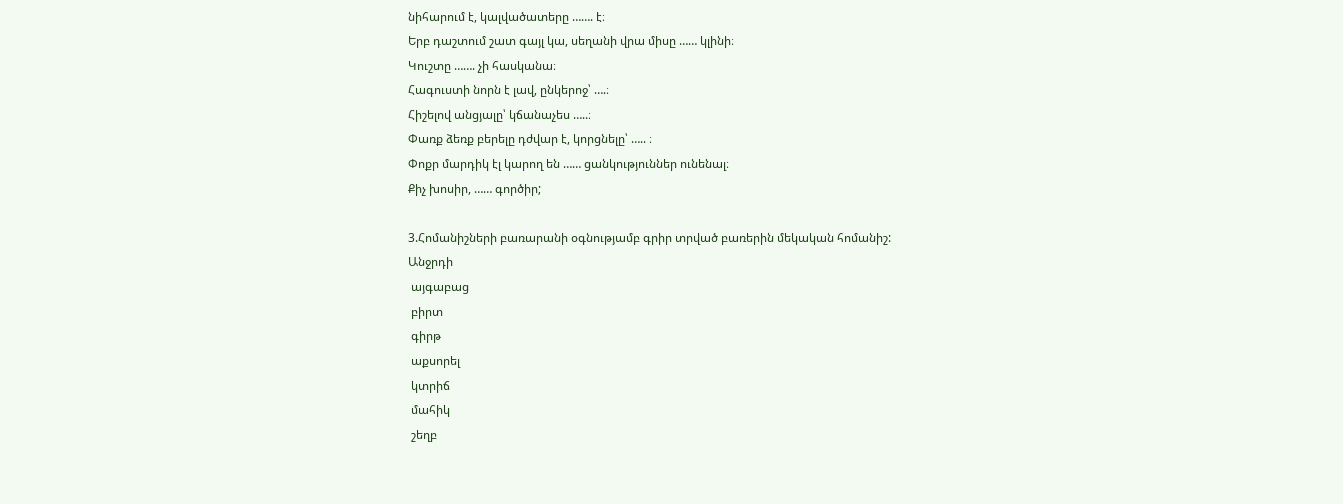նիհարում է, կալվածատերը ……. է։
Երբ դաշտում շատ գայլ կա, սեղանի վրա միսը …… կլինի։
Կուշտը ……. չի հասկանա։
Հագուստի նորն է լավ, ընկերոջ՝ ….։
Հիշելով անցյալը՝ կճանաչես …..։
Փառք ձեռք բերելը դժվար է, կորցնելը՝ ….. ։
Փոքր մարդիկ էլ կարող են …… ցանկություններ ունենալ։
Քիչ խոսիր, …… գործիր;

3.Հոմանիշների բառարանի օգնությամբ գրիր տրված բառերին մեկական հոմանիշ:
Անջրդի
 այգաբաց
 բիրտ
 գիրթ
 աքսորել
 կտրիճ
 մահիկ
 շեղբ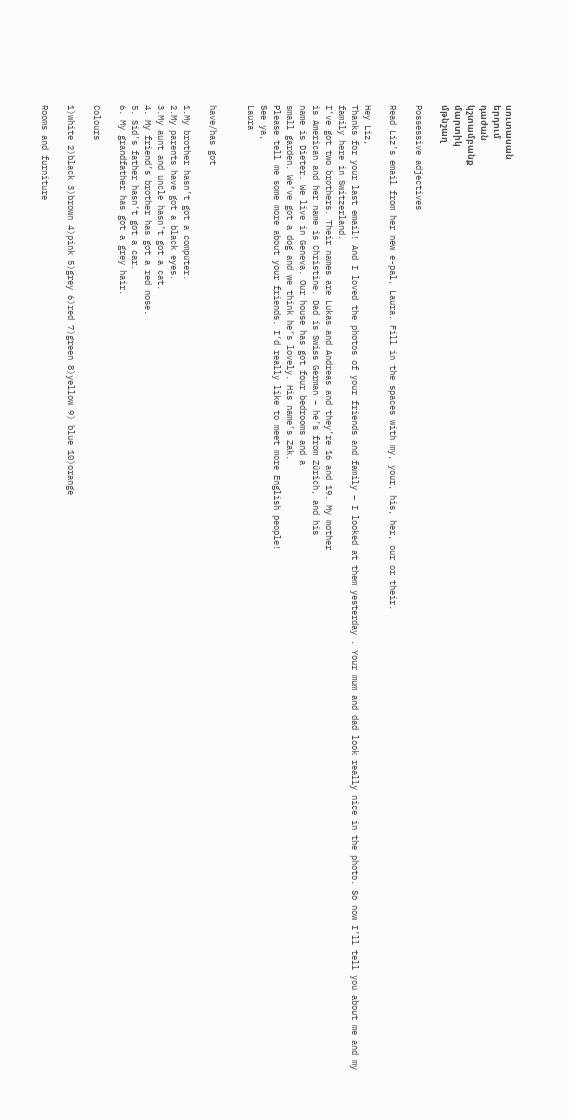սուտասան
երդում
դաժան
կշտամբանք
մարտիկ
մթնշաղ

Possessive adjectives

Read Liz’s email from her new e-pal, Laura. Fill in the spaces with my, your, his, her, our or their.

Hey Liz,
Thanks for your last email! And I loved the photos of your friends and family – I looked at them yesterday . Your mum and dad look really nice in the photo. So now I’ll tell you about me and my family here in Switzerland.
I’ve got two brothers. Their names are Lukas and Andreas and they’re 16 and 19. My mother
is American and her name is Christine. Dad is Swiss German – he’s from Zürich, and his
name is Dieter. We live in Geneva. Our house has got four bedrooms and a
small garden. We’ve got a dog and we think he’s lovely. His name’s Zak.
Please tell me some more about your friends. I’d really like to meet more English people!
See ya,
Laura


have/has got

1.My brother hasn’t got a computer.
2.My parents have got a black eyes.
3.My aunt and uncle hasn’t got a cat.
4. My friend’s brother has got a red nose.
5. Sid’s father hasn’t got a car.
6. My grandfather has got a grey hair.

Colours

1)white 2)black 3)brown 4)pink 5)grey 6)red 7)green 8)yellow 9) blue 10)orange

Rooms and furniture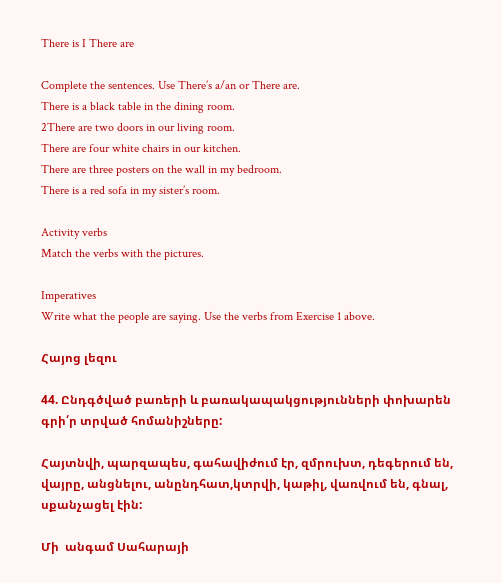There is I There are

Complete the sentences. Use There’s a/an or There are.
There is a black table in the dining room.
2There are two doors in our living room.
There are four white chairs in our kitchen.
There are three posters on the wall in my bedroom.
There is a red sofa in my sister’s room.

Activity verbs
Match the verbs with the pictures.

Imperatives
Write what the people are saying. Use the verbs from Exercise 1 above.

Հայոց լեզու

44. Ընդգծված բառերի և բառակապակցությունների փոխարեն գրի՛ր տրված հոմանիշները:

Հայտնվի, պարզապես, գահավիժում էր, զմրուխտ, դեգերում են, վայրը, անցնելու, անընդհատ,կտրվի, կաթիլ, վառվում են, գնալ, սքանչացել էին:

Մի  անգամ Սահարայի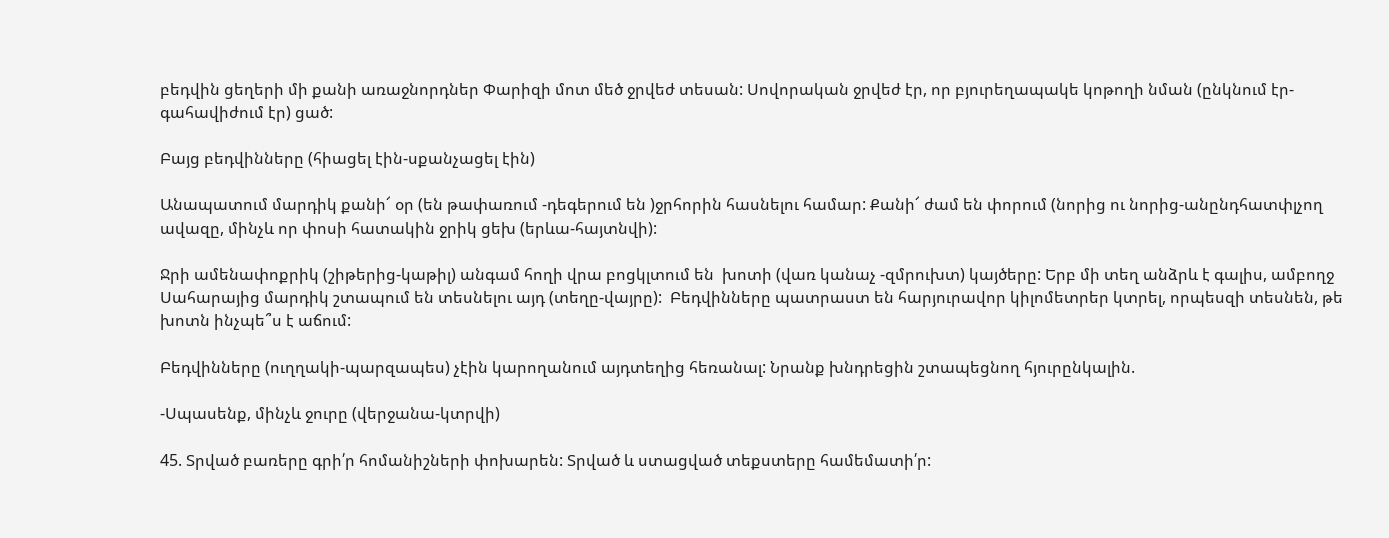բեդվին ցեղերի մի քանի առաջնորդներ Փարիզի մոտ մեծ ջրվեժ տեսան: Սովորական ջրվեժ էր, որ բյուրեղապակե կոթողի նման (ընկնում էր-գահավիժում էր) ցած:

Բայց բեդվինները (հիացել էին-սքանչացել էին)

Անապատում մարդիկ քանի՜ օր (են թափառում -դեգերում են )ջրհորին հասնելու համար: Քանի՜ ժամ են փորում (նորից ու նորից-անընդհատփլչող ավազը, մինչև որ փոսի հատակին ջրիկ ցեխ (երևա-հայտնվի):

Ջրի ամենափոքրիկ (շիթերից-կաթիլ) անգամ հողի վրա բոցկլտում են  խոտի (վառ կանաչ -զմրուխտ) կայծերը: Երբ մի տեղ անձրև է գալիս, ամբողջ Սահարայից մարդիկ շտապում են տեսնելու այդ (տեղը-վայրը):  Բեդվինները պատրաստ են հարյուրավոր կիլոմետրեր կտրել, որպեսզի տեսնեն, թե խոտն ինչպե՞ս է աճում:

Բեդվինները (ուղղակի-պարզապես) չէին կարողանում այդտեղից հեռանալ: Նրանք խնդրեցին շտապեցնող հյուրընկալին.

-Սպասենք, մինչև ջուրը (վերջանա-կտրվի)

45. Տրված բառերը գրի՛ր հոմանիշների փոխարեն: Տրված և ստացված տեքստերը համեմատի՛ր: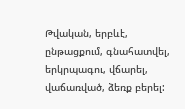Թվական, երբևէ, ընթացքում, գնահատվել, երկրպագու, վճարել, վաճառված, ձեռք բերել: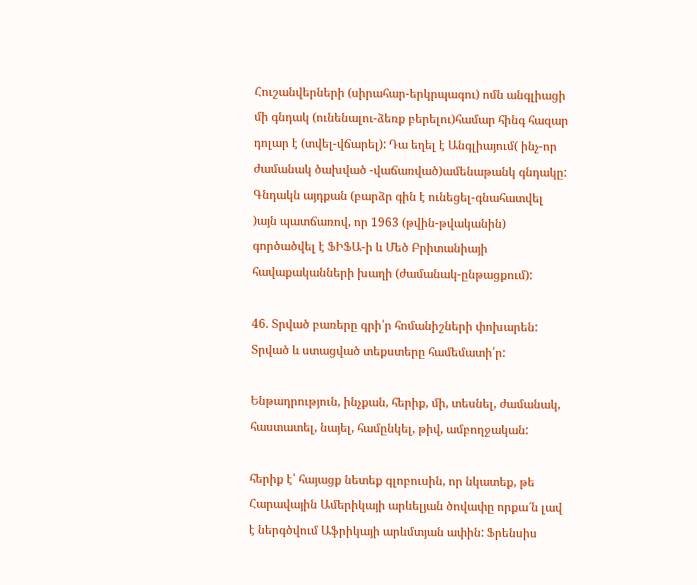Հուշանվերների (սիրահար-երկրպագու) ոմն անգլիացի մի գնդակ (ունենալու-ձեռք բերելու)համար հինգ հազար դոլար է (տվել-վճարել): Դա եղել է Անգլիայում( ինչ-որ ժամանակ ծախված -վաճառված)ամենաթանկ գնդակը: Գնդակն այդքան (բարձր գին է ունեցել-գնահատվել )այն պատճառով, որ 1963 (թվին-թվականին) գործածվել է ՖԻՖԱ-ի և Մեծ Բրիտանիայի հավաքականների խաղի (ժամանակ-ընթացքում):

46. Տրված բառերը գրի՛ր հոմանիշների փոխարեն: Տրված և ստացված տեքստերը համեմատի՛ր:

Ենթադրություն, ինչքան, հերիք, մի, տեսնել, ժամանակ, հաստատել, նայել, համընկել, թիվ, ամբողջական:

հերիք է՝ հայացք նետեք գլոբուսին, որ նկատեք, թե Հարավային Ամերիկայի արևելյան ծովափը որքա՜ն լավ է ներգծվում Աֆրիկայի արևմտյան ափին: Ֆրենսիս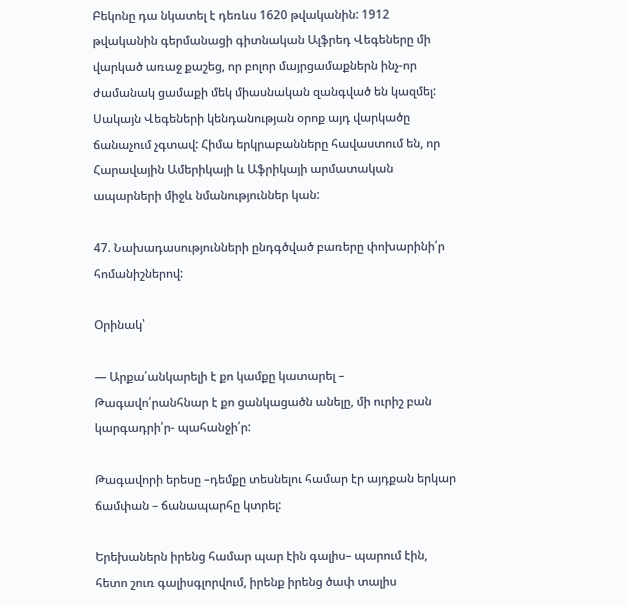Բեկոնը դա նկատել է դեռևս 1620 թվականին: 1912 թվականին գերմանացի գիտնական Ալֆրեդ Վեգեները մի վարկած առաջ քաշեց, որ բոլոր մայրցամաքներն ինչ-որ ժամանակ ցամաքի մեկ միասնական զանգված են կազմել: Սակայն Վեգեների կենդանության օրոք այդ վարկածը ճանաչում չգտավ: Հիմա երկրաբանները հավաստում են, որ Հարավային Ամերիկայի և Աֆրիկայի արմատական ապարների միջև նմանություններ կան:

47. Նախադասությունների ընդգծված բառերը փոխարինի՛ր հոմանիշներով:

Օրինակ՝

— Արքա՛անկարելի է քո կամքը կատարել – Թագավո՛րանհնար է քո ցանկացածն անելը, մի ուրիշ բան կարգադրի՛ր- պահանջի՛ր:

Թագավորի երեսը –դեմքը տեսնելու համար էր այդքան երկար ճամփան – ճանապարհը կտրել:

Երեխաներն իրենց համար պար էին գալիս– պարում էին, հետո շուռ գալիսգլորվում, իրենք իրենց ծափ տալիս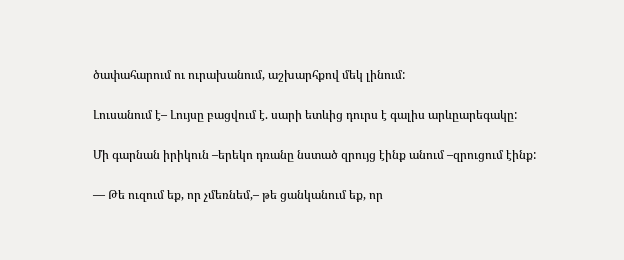ծափահարում ու ուրախանում, աշխարհքով մեկ լինում:

Լուսանում է– Լույսը բացվում է. սարի ետևից դուրս է գալիս արևըարեգակը:

Մի գարնան իրիկուն –երեկո դռանը նստած զրույց էինք անում –զրուցում էինք:

— Թե ուզում եք, որ չմեռնեմ,– թե ցանկանում եք, որ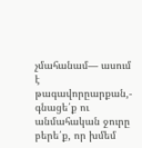չմահանամ— ասում է թագավորըարքան,- գնացե՛ք ու անմահական ջուրը բերե՛ք, որ խմեմ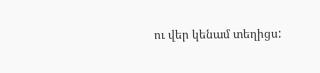ու վեր կենամ տեղիցս: